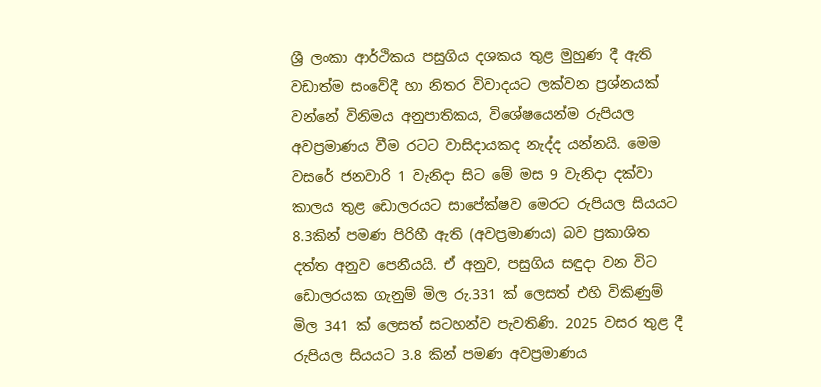ශ්‍රී ලංකා ආර්ථිකය පසුගිය දශකය තුළ මුහුණ දී ඇති වඩාත්ම සංවේදී හා නිතර විවාදයට ලක්වන ප්‍රශ්නයක් වන්නේ විනිමය අනුපාතිකය, විශේෂයෙන්ම රුපියල අවප්‍රමාණය වීම රටට වාසිදායකද නැද්ද යන්නයි. මෙම වසරේ ජනවාරි 1 වැනිදා සිට මේ මස 9 වැනිදා දක්වා කාලය තුළ ඩොලරයට සාපේක්ෂව මෙරට රුපියල සියයට 8.3කින් පමණ පිරිහී ඇති (අවප්‍රමාණය) බව ප්‍රකාශිත දත්ත අනුව පෙනීයයි. ඒ අනුව, පසුගිය සඳුදා වන විට ඩොලරයක ගැනුම් මිල රු.331 ක් ලෙසත් එහි විකිණුම් මිල 341 ක් ලෙසත් සටහන්ව පැවතිණි. 2025 වසර තුළ දී රුපියල සියයට 3.8 කින් පමණ අවප්‍රමාණය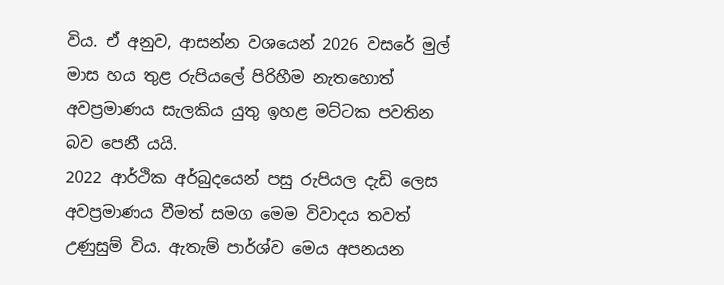විය. ඒ අනුව, ආසන්න වශයෙන් 2026 වසරේ මුල් මාස හය තුළ රුපියලේ පිරිහීම නැතහොත් අවප්‍රමාණය සැලකිය යුතු ඉහළ මට්ටක පවතින බව පෙනී යයි.
2022 ආර්ථික අර්බුදයෙන් පසු රුපියල දැඩි ලෙස අවප්‍රමාණය වීමත් සමග මෙම විවාදය තවත් උණුසුම් විය. ඇතැම් පාර්ශ්ව මෙය අපනයන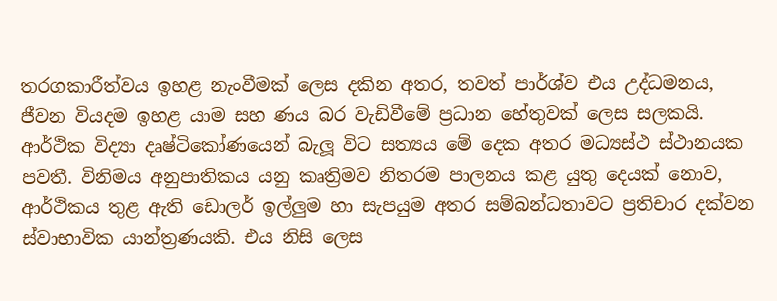තරගකාරීත්වය ඉහළ නැංවීමක් ලෙස දකින අතර, තවත් පාර්ශ්ව එය උද්ධමනය, ජීවන වියදම ඉහළ යාම සහ ණය බර වැඩිවීමේ ප්‍රධාන හේතුවක් ලෙස සලකයි. ආර්ථික විද්‍යා දෘෂ්ටිකෝණයෙන් බැලූ විට සත්‍යය මේ දෙක අතර මධ්‍යස්ථ ස්ථානයක පවතී. විනිමය අනුපාතිකය යනු කෘත්‍රිමව නිතරම පාලනය කළ යුතු දෙයක් නොව, ආර්ථිකය තුළ ඇති ඩොලර් ඉල්ලු‍ම හා සැපයුම අතර සම්බන්ධතාවට ප්‍රතිචාර දක්වන ස්වාභාවික යාන්ත්‍රණයකි. එය නිසි ලෙස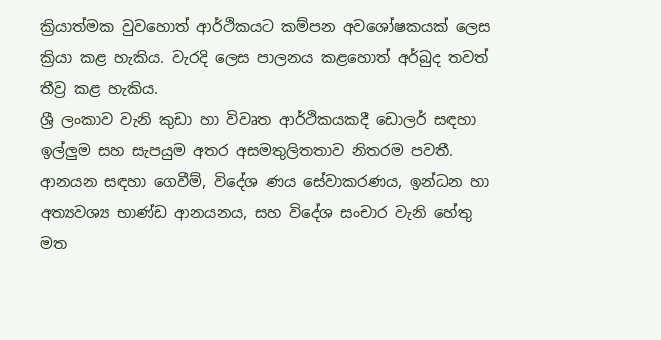ක්‍රියාත්මක වුවහොත් ආර්ථිකයට කම්පන අවශෝෂකයක් ලෙස ක්‍රියා කළ හැකිය. වැරදි ලෙස පාලනය කළහොත් අර්බුද තවත් තීව්‍ර කළ හැකිය.
ශ්‍රී ලංකාව වැනි කුඩා හා විවෘත ආර්ථිකයකදී ඩොලර් සඳහා ඉල්ලු‍ම සහ සැපයුම අතර අසමතුලිතතාව නිතරම පවතී. ආනයන සඳහා ගෙවීම්, විදේශ ණය සේවාකරණය, ඉන්ධන හා අත්‍යවශ්‍ය භාණ්ඩ ආනයනය, සහ විදේශ සංචාර වැනි හේතු මත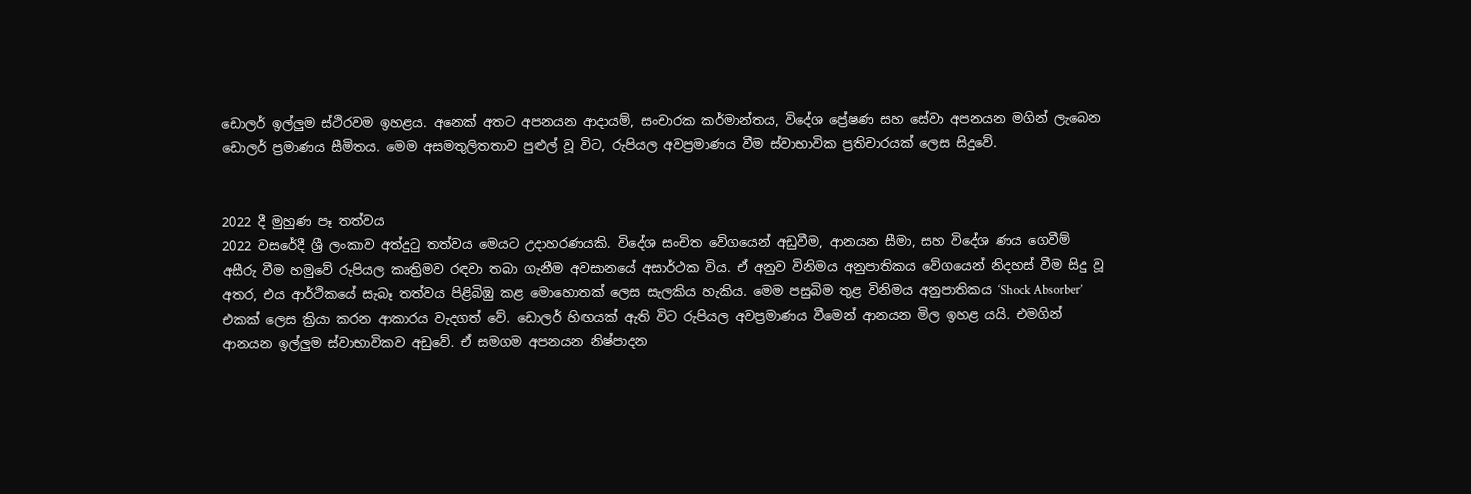ඩොලර් ඉල්ලු‍ම ස්ථිරවම ඉහළය. අනෙක් අතට අපනයන ආදායම්, සංචාරක කර්මාන්තය, විදේශ ප්‍රේෂණ සහ සේවා අපනයන මගින් ලැබෙන ඩොලර් ප්‍රමාණය සීමිතය. මෙම අසමතුලිතතාව පුළුල් වූ විට, රුපියල අවප්‍රමාණය වීම ස්වාභාවික ප්‍රතිචාරයක් ලෙස සිදුවේ.


2022 දී මුහුණ පෑ තත්වය
2022 වසරේදී ශ්‍රී ලංකාව අත්දුටු තත්වය මෙයට උදාහරණයකි. විදේශ සංචිත වේගයෙන් අඩුවීම, ආනයන සීමා, සහ විදේශ ණය ගෙවීම් අසීරු වීම හමුවේ රුපියල කෘත්‍රිමව රඳවා තබා ගැනීම අවසානයේ අසාර්ථක විය. ඒ අනුව විනිමය අනුපාතිකය වේගයෙන් නිදහස් වීම සිදු වූ අතර, එය ආර්ථිකයේ සැබෑ තත්වය පිළිබිඹු කළ මොහොතක් ලෙස සැලකිය හැකිය. මෙම පසුබිම තුළ විනිමය අනුපාතිකය ‘Shock Absorber’ එකක් ලෙස ක්‍රියා කරන ආකාරය වැදගත් වේ. ඩොලර් හිඟයක් ඇති විට රුපියල අවප්‍රමාණය වීමෙන් ආනයන මිල ඉහළ යයි. එමගින් ආනයන ඉල්ලු‍ම ස්වාභාවිකව අඩුවේ. ඒ සමගම අපනයන නිෂ්පාදන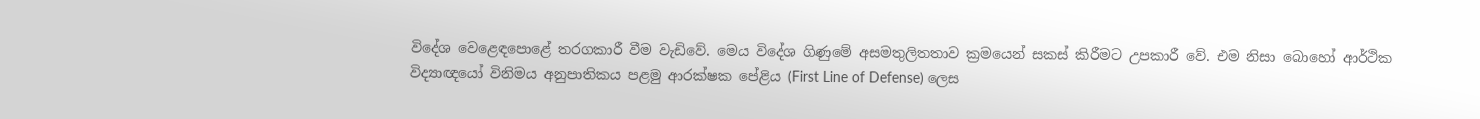විදේශ වෙළෙඳපොළේ තරගකාරී වීම වැඩිවේ. මෙය විදේශ ගිණුමේ අසමතුලිතතාව ක්‍රමයෙන් සකස් කිරීමට උපකාරී වේ. එම නිසා බොහෝ ආර්ථික විද්‍යාඥයෝ විනිමය අනුපාතිකය පළමු ආරක්ෂක පේළිය (First Line of Defense) ලෙස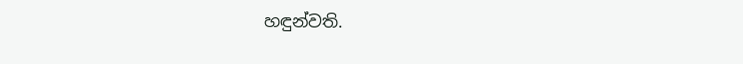හඳුන්වති.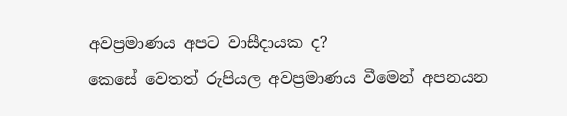අවප්‍රමාණය අපට වාසීදායක ද?
කෙසේ වෙතත් රුපියල අවප්‍රමාණය වීමෙන් අපනයන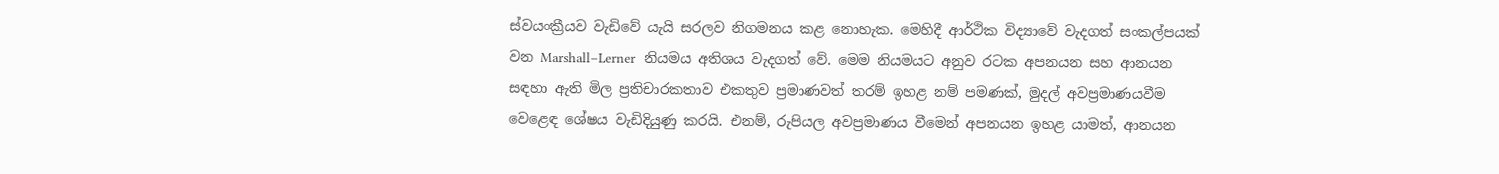ස්වයංක්‍රීයව වැඩිවේ යැයි සරලව නිගමනය කළ නොහැක. මෙහිදී ආර්ථික විද්‍යාවේ වැදගත් සංකල්පයක් වන Marshall–Lerner  නියමය අතිශය වැදගත් වේ. මෙම නියමයට අනුව රටක අපනයන සහ ආනයන සඳහා ඇති මිල ප්‍රතිචාරකතාව එකතුව ප්‍රමාණවත් තරම් ඉහළ නම් පමණක්, මුදල් අවප්‍රමාණයවීම වෙළෙඳ ශේෂය වැඩිදියුණු කරයි. එනම්, රුපියල අවප්‍රමාණය වීමෙන් අපනයන ඉහළ යාමත්, ආනයන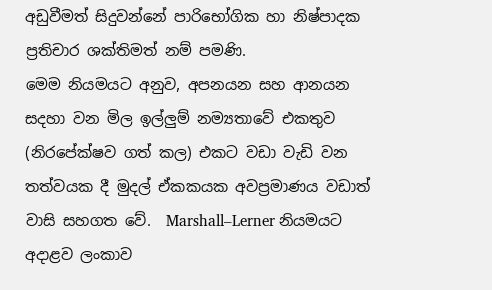අඩුවීමත් සිදුවන්නේ පාරිභෝගික හා නිෂ්පාදක ප්‍රතිචාර ශක්තිමත් නම් පමණි.
මෙම නියමයට අනුව, අපනයන සහ ආනයන සදහා වන මිල ඉල්ලු‍ම් නම්‍යතාවේ එකතුව (නිරපේක්ෂව ගත් කල) එකට වඩා වැඩි වන තත්වයක දී මුදල් ඒකකයක අවප්‍රමාණය වඩාත් වාසි සහගත වේ.  Marshall–Lerner නියමයට අදාළව ලංකාව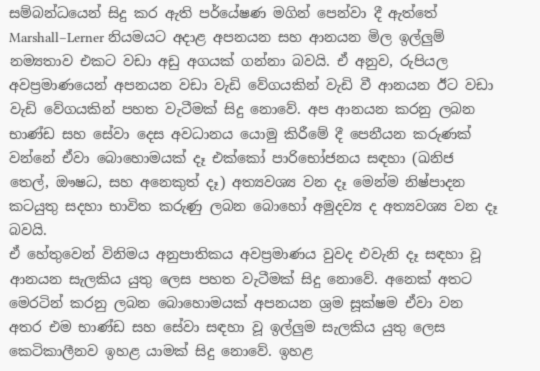සම්බන්ධයෙන් සිදු කර ඇති පර්යේෂණ මගින් පෙන්වා දී ඇත්තේ Marshall–Lerner නියමයට අදාළ අපනයන සහ ආනයන මිල ඉල්ලු‍ම් නම්‍යතාව එකට වඩා අඩු අගයක් ගන්නා බවයි. ඒ අනුව, රුපියල අවප්‍රමාණයෙන් අපනයන වඩා වැඩි වේගයකින් වැඩි වී ආනයන ඊට වඩා වැඩි වේගයකින් පහත වැටීමක් සිදු නොවේ. අප ආනයන කරනු ලබන භාණ්ඩ සහ සේවා දෙස අවධානය යොමු කිරීමේ දී පෙනීයන කරුණක් වන්නේ ඒවා බොහොමයක් දෑ එක්කෝ පාරිභෝජනය සඳහා (ඛනිජ තෙල්, ඖෂධ, සහ අනෙකුත් දෑ) අත්‍යවශ්‍ය වන දෑ මෙන්ම නිෂ්පාදන කටයුතු සදහා භාවිත කරුණු ලබන බොහෝ අමුදව්‍ය ද අත්‍යවශ්‍ය වන දෑ බවයි.
ඒ හේතුවෙන් විනිමය අනුපාතිකය අවප්‍රමාණය වුවද එවැනි දෑ සඳහා වූ ආනයන සැලකිය යුතු ලෙස පහත වැටීමක් සිදු නොවේ. අනෙක් අතට මෙරටින් කරනු ලබන බොහොමයක් අපනයන ශ්‍රම සූක්ෂම ඒවා වන අතර එම භාණ්ඩ සහ සේවා සඳහා වූ ඉල්ලු‍ම සැලකිය යුතු ලෙස කෙටිකාලීනව ඉහළ යාමක් සිදු නොවේ. ඉහළ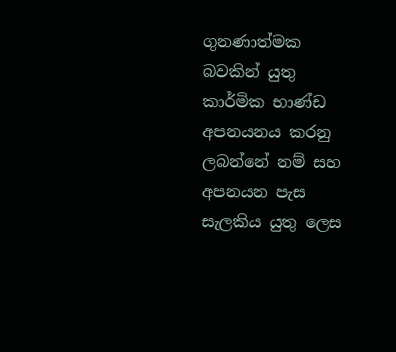ගුනණාත්මක බවකින් යුතු කාර්මික භාණ්ඩ අපනයනය කරනු ලබන්නේ නම් සහ අපනයන පැස සැලකිය යුතු ලෙස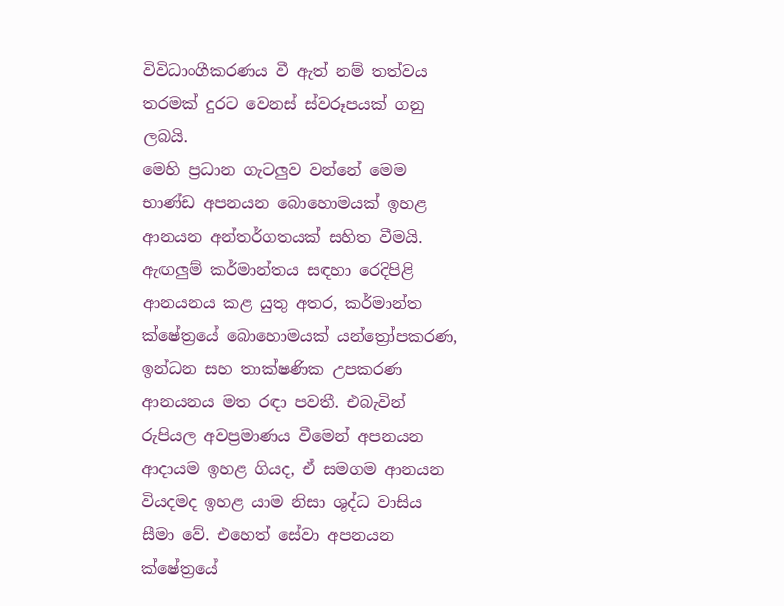විවිධාංගීකරණය වී ඇත් නම් තත්වය තරමක් දුරට වෙනස් ස්වරූපයක් ගනු ලබයි.
මෙහි ප්‍රධාන ගැටලු‍ව වන්නේ මෙම භාණ්ඩ අපනයන බොහොමයක් ඉහළ ආනයන අන්තර්ගතයක් සහිත වීමයි. ඇඟලු‍ම් කර්මාන්තය සඳහා රෙදිපිළි ආනයනය කළ යුතු අතර, කර්මාන්ත ක්ෂේත්‍රයේ බොහොමයක් යන්ත්‍රෝපකරණ, ඉන්ධන සහ තාක්ෂණික උපකරණ ආනයනය මත රඳා පවතී. එබැවින් රුපියල අවප්‍රමාණය වීමෙන් අපනයන ආදායම ඉහළ ගියද, ඒ සමගම ආනයන වියදමද ඉහළ යාම නිසා ශුද්ධ වාසිය සීමා වේ. එහෙත් සේවා අපනයන ක්ෂේත්‍රයේ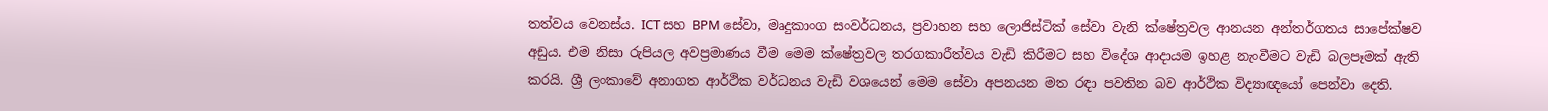තත්වය වෙනස්ය. ICT සහ BPM සේවා, මෘදුකාංග සංවර්ධනය, ප්‍රවාහන සහ ලොජිස්ටික් සේවා වැනි ක්ෂේත්‍රවල ආනයන අන්තර්ගතය සාපේක්ෂව අඩුය. එම නිසා රුපියල අවප්‍රමාණය වීම මෙම ක්ෂේත්‍රවල තරගකාරීත්වය වැඩි කිරීමට සහ විදේශ ආදායම ඉහළ නැංවීමට වැඩි බලපෑමක් ඇති කරයි. ශ්‍රී ලංකාවේ අනාගත ආර්ථික වර්ධනය වැඩි වශයෙන් මෙම සේවා අපනයන මත රඳා පවතින බව ආර්ථික විද්‍යාඥයෝ පෙන්වා දෙති.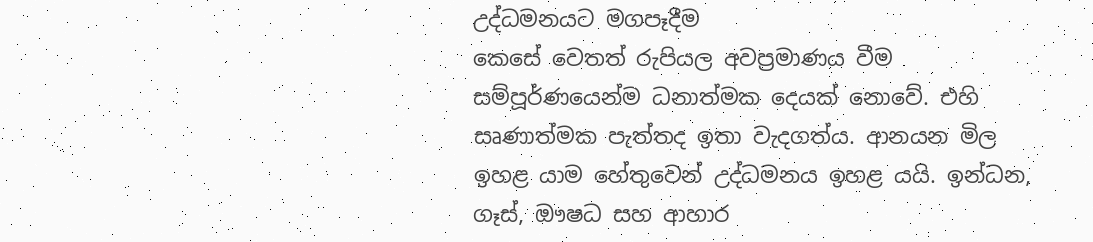උද්ධමනයට මගපෑදීම
කෙසේ වෙතත් රුපියල අවප්‍රමාණය වීම සම්පූර්ණයෙන්ම ධනාත්මක දෙයක් නොවේ. එහි සෘණාත්මක පැත්තද ඉතා වැදගත්ය. ආනයන මිල ඉහළ යාම හේතුවෙන් උද්ධමනය ඉහළ යයි. ඉන්ධන, ගෑස්, ඖෂධ සහ ආහාර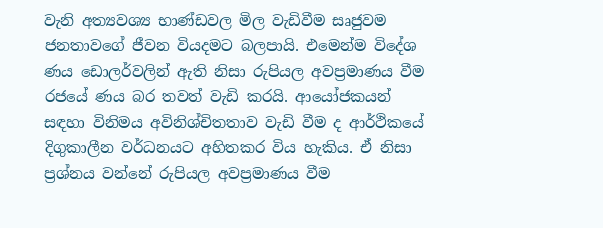වැනි අත්‍යවශ්‍ය භාණ්ඩවල මිල වැඩිවීම සෘජුවම ජනතාවගේ ජීවන වියදමට බලපායි. එමෙන්ම විදේශ ණය ඩොලර්වලින් ඇති නිසා රුපියල අවප්‍රමාණය වීම රජයේ ණය බර තවත් වැඩි කරයි. ආයෝජකයන් සඳහා විනිමය අවිනිශ්චිතතාව වැඩි වීම ද ආර්ථිකයේ දිගුකාලීන වර්ධනයට අහිතකර විය හැකිය. ඒ නිසා ප්‍රශ්නය වන්නේ රුපියල අවප්‍රමාණය වීම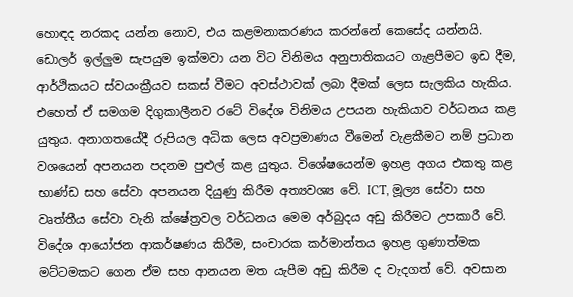හොඳද නරකද යන්න නොව, එය කළමනාකරණය කරන්නේ කෙසේද යන්නයි.
ඩොලර් ඉල්ලු‍ම සැපයුම ඉක්මවා යන විට විනිමය අනුපාතිකයට ගැළපීමට ඉඩ දීම, ආර්ථිකයට ස්වයංක්‍රීයව සකස් වීමට අවස්ථාවක් ලබා දීමක් ලෙස සැලකිය හැකිය. එහෙත් ඒ සමගම දිගුකාලීනව රටේ විදේශ විනිමය උපයන හැකියාව වර්ධනය කළ යුතුය. අනාගතයේදී රුපියල අධික ලෙස අවප්‍රමාණය වීමෙන් වැළකීමට නම් ප්‍රධාන වශයෙන් අපනයන පදනම පුළුල් කළ යුතුය. විශේෂයෙන්ම ඉහළ අගය එකතු කළ භාණ්ඩ සහ සේවා අපනයන දියුණු කිරීම අත්‍යවශ්‍ය වේ. ICT, මූල්‍ය සේවා සහ වෘත්තීය සේවා වැනි ක්ෂේත්‍රවල වර්ධනය මෙම අර්බුදය අඩු කිරීමට උපකාරී වේ. විදේශ ආයෝජන ආකර්ෂණය කිරීම, සංචාරක කර්මාන්තය ඉහළ ගුණාත්මක මට්ටමකට ගෙන ඒම සහ ආනයන මත යැපීම අඩු කිරීම ද වැදගත් වේ. අවසාන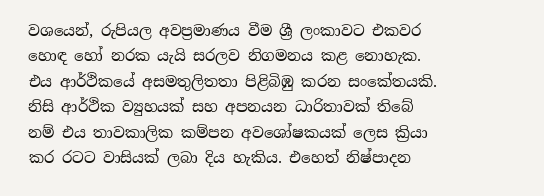වශයෙන්, රුපියල අවප්‍රමාණය වීම ශ්‍රී ලංකාවට එකවර හොඳ හෝ නරක යැයි සරලව නිගමනය කළ නොහැක. එය ආර්ථිකයේ අසමතුලිතතා පිළිබිඹු කරන සංකේතයකි.
නිසි ආර්ථික ව්‍යුහයක් සහ අපනයන ධාරිතාවක් තිබේ නම් එය තාවකාලික කම්පන අවශෝෂකයක් ලෙස ක්‍රියා කර රටට වාසියක් ලබා දිය හැකිය. එහෙත් නිෂ්පාදන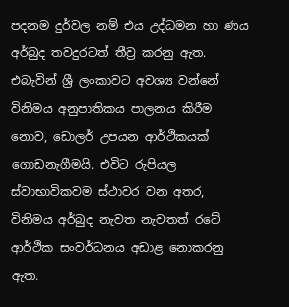පදනම දුර්වල නම් එය උද්ධමන හා ණය අර්බුද තවදුරටත් තීව්‍ර කරනු ඇත. එබැවින් ශ්‍රී ලංකාවට අවශ්‍ය වන්නේ විනිමය අනුපාතිකය පාලනය කිරීම නොව, ඩොලර් උපයන ආර්ථිකයක් ගොඩනැගීමයි. එවිට රුපියල ස්වාභාවිකවම ස්ථාවර වන අතර, විනිමය අර්බුද නැවත නැවතත් රටේ ආර්ථික සංවර්ධනය අඩාළ නොකරනු ඇත.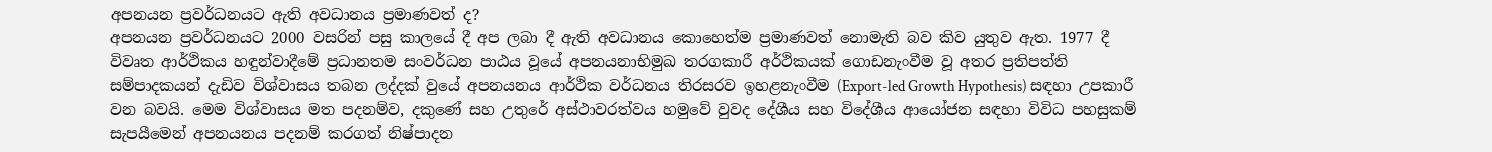අපනයන ප්‍රවර්ධනයට ඇති අවධානය ප්‍රමාණවත් ද?
අපනයන ප්‍රවර්ධනයට 2000 වසරින් පසු කාලයේ දී අප ලබා දී ඇති අවධානය කොහෙත්ම ප්‍රමාණවත් නොමැති බව කිව යුතුව ඇත. 1977 දී විවෘත ආර්ථිකය හඳුන්වාදීමේ ප්‍රධානතම සංවර්ධන පාඨය වූයේ අපනයනාභිමුඛ තරගකාරී අර්ථිකයක් ගොඩනැංවීම වූ අතර ප්‍රතිපත්ති සම්පාදකයන් දැඩිව විශ්වාසය තබන ලද්දක් වුයේ අපනයනය ආර්ථික වර්ධනය තිරසරව ඉහළනැංවීම (Export-led Growth Hypothesis) සඳහා උපකාරී වන බවයි. මෙම විශ්වාසය මත පදනම්ව, දකුණේ සහ උතුරේ අස්ථාවරත්වය හමුවේ වුවද දේශීය සහ විදේශීය ආයෝජන සඳහා විවිධ පහසුකම් සැපයීමෙන් අපනයනය පදනම් කරගත් නිෂ්පාදන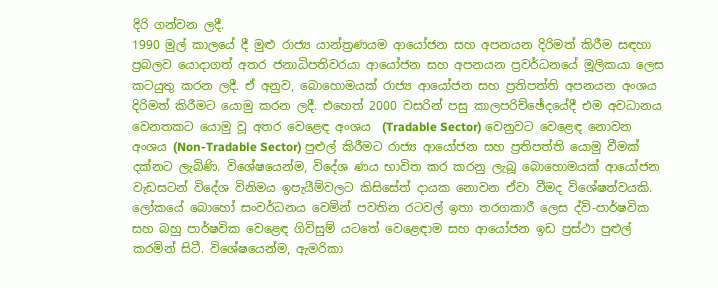දිරි ගන්වන ලදී.
1990 මුල් කාලයේ දී මුළු රාජ්‍ය යාන්ත්‍රණයම ආයෝජන සහ අපනයන දිරිමත් කිරීම සඳහා ප්‍රබලව යොදාගත් අතර ජනාධිපතිවරයා ආයෝජන සහ අපනයන ප්‍රවර්ධනයේ මූලිකයා ලෙස කටයුතු කරන ලදී. ඒ අනුව, බොහොමයක් රාජ්‍ය ආයෝජන සහ ප්‍රතිපත්ති අපනයන අංශය දිරිමත් කිරීමට යොමු කරන ලදී. එහෙත් 2000 වසරින් පසු කාලපරිච්ඡේදයේදී එම අවධානය වෙනතකට යොමු වූ අතර වෙළෙඳ අංශය  (Tradable Sector) වෙනුවට වෙළෙඳ නොවන අංශය (Non-Tradable Sector) පුළුල් කිරීමට රාජ්‍ය ආයෝජන සහ ප්‍රතිපත්ති යොමු වීමක් දක්නට ලැබිණි. විශේෂයෙන්ම, විදේශ ණය භාවිත කර කරනු ලැබූ බොහොමයක් ආයෝජන වැඩසටන් විදේශ විනිමය ඉපැයීම්වලට කිසිසේත් දායක නොවන ඒවා වීමද විශේෂත්වයකි.
ලෝකයේ බොහෝ සංවර්ධනය වෙමින් පවතින රටවල් ඉතා තරගකාරී ලෙස ද්වි-පාර්ෂවික සහ බහු පාර්ෂවික වෙළෙඳ ගිවිසුම් යටතේ වෙළෙඳාම සහ ආයෝජන ඉඩ ප්‍රස්ථා පුළුල් කරමින් සිටී. විශේෂයෙන්ම, ඇමරිකා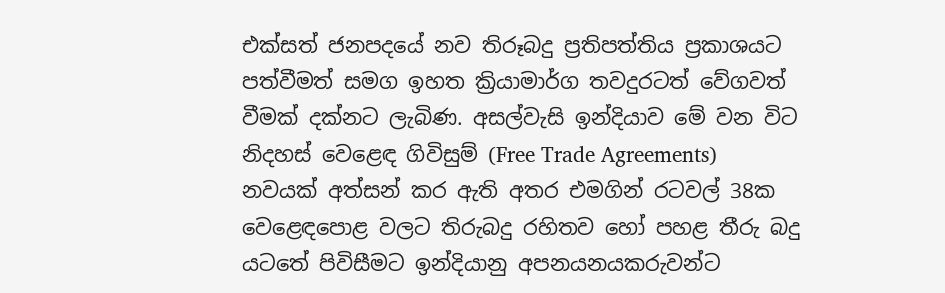එක්සත් ජනපදයේ නව තිරූබදු ප්‍රතිපත්තිය ප්‍රකාශයට පත්වීමත් සමග ඉහත ක්‍රියාමාර්ග තවදුරටත් වේගවත් වීමක් දක්නට ලැබිණ. අසල්වැසි ඉන්දියාව මේ වන විට නිදහස් වෙළෙඳ ගිවිසුම් (Free Trade Agreements) නවයක් අත්සන් කර ඇති අතර එමගින් රටවල් 38ක වෙළෙඳපොළ වලට තිරුබදු රහිතව හෝ පහළ තීරු බදු යටතේ පිවිසීමට ඉන්දියානු අපනයනයකරුවන්ට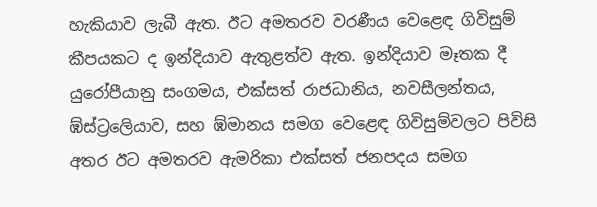හැකියාව ලැබී ඇත. ඊට අමතරව වරණීය වෙළෙඳ ගිවිසුම් කීපයකට ද ඉන්දියාව ඇතුළත්ව ඇත. ඉන්දියාව මෑතක දී යුරෝපීයානු සංගමය, එක්සත් රාජධානිය, නවසීලන්තය, ඹ්ස්ට්‍රලෙියාව, සහ ඹ්මානය සමග වෙළෙඳ ගිවිසුම්වලට පිවිසි අතර ඊට අමතරව ඇමරිකා එක්සත් ජනපදය සමග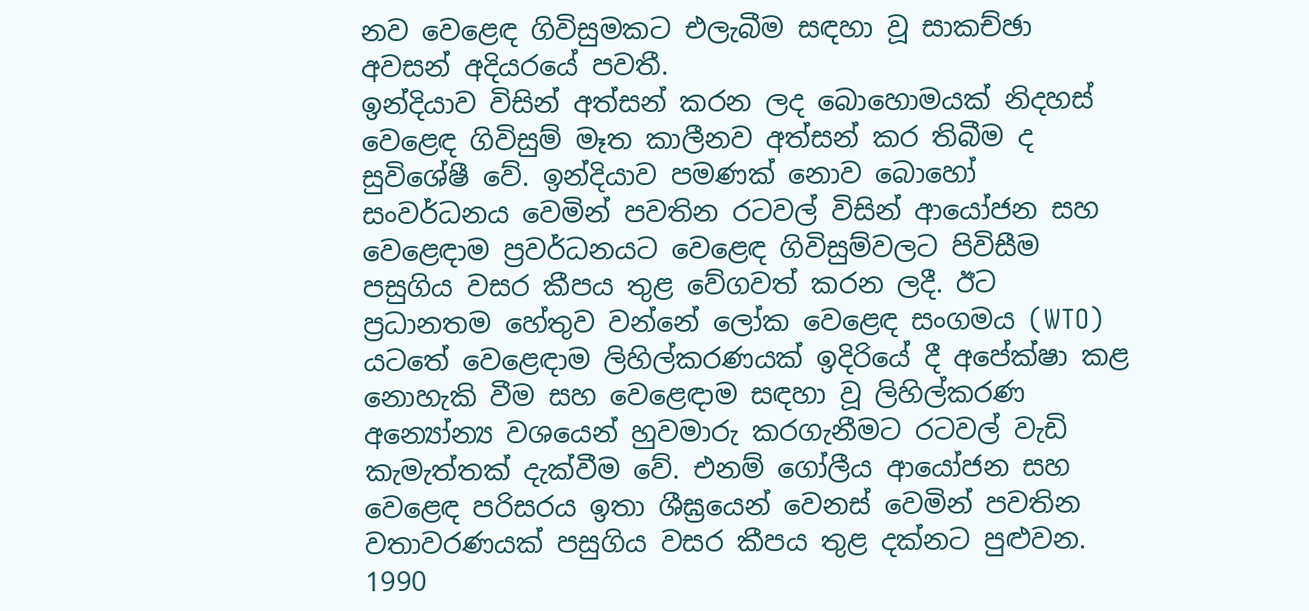නව වෙළෙඳ ගිවිසුමකට එලැබීම සඳහා වූ සාකච්ඡා අවසන් අදියරයේ පවතී.
ඉන්දියාව විසින් අත්සන් කරන ලද බොහොමයක් නිදහස් වෙළෙඳ ගිවිසුම් මෑත කාලීනව අත්සන් කර තිබීම ද සුවිශේෂී වේ. ඉන්දියාව පමණක් නොව බොහෝ සංවර්ධනය වෙමින් පවතින රටවල් විසින් ආයෝජන සහ වෙළෙඳාම ප්‍රවර්ධනයට වෙළෙඳ ගිවිසුම්වලට පිවිසීම පසුගිය වසර කීපය තුළ වේගවත් කරන ලදී. ඊට ප්‍රධානතම හේතුව වන්නේ ලෝක වෙළෙඳ සංගමය (WTO)  යටතේ වෙළෙඳාම ලිහිල්කරණයක් ඉදිරියේ දී අපේක්ෂා කළ නොහැකි වීම සහ වෙළෙඳාම සඳහා වූ ලිහිල්කරණ අන්‍යෝන්‍ය වශයෙන් හුවමාරු කරගැනීමට රටවල් වැඩි කැමැත්තක් දැක්වීම වේ. එනම් ගෝලීය ආයෝජන සහ වෙළෙඳ පරිසරය ඉතා ශීඝ්‍රයෙන් වෙනස් වෙමින් පවතින වතාවරණයක් පසුගිය වසර කීපය තුළ දක්නට පුළුවන. 1990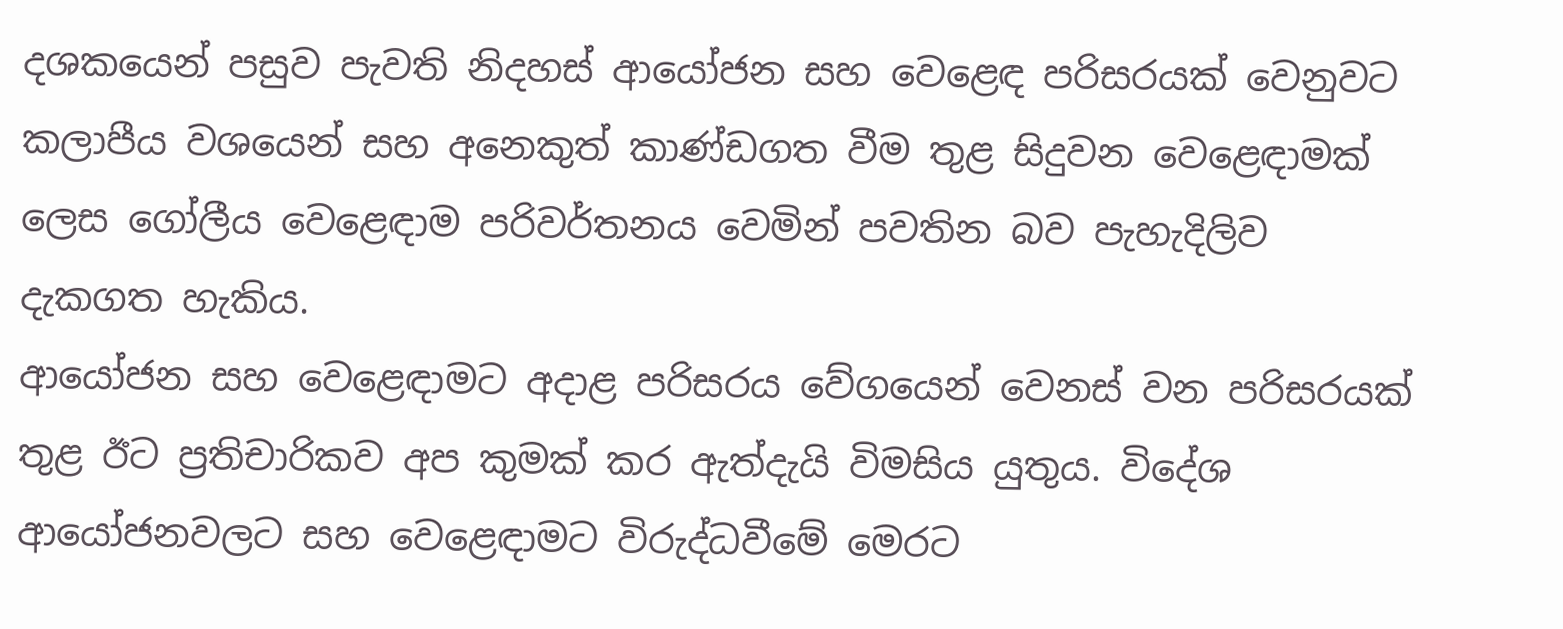දශකයෙන් පසුව පැවති නිදහස් ආයෝජන සහ වෙළෙඳ පරිසරයක් වෙනුවට කලාපීය වශයෙන් සහ අනෙකුත් කාණ්ඩගත වීම තුළ සිදුවන වෙළෙඳාමක් ලෙස ගෝලීය වෙළෙඳාම පරිවර්තනය වෙමින් පවතින බව පැහැදිලිව දැකගත හැකිය.
ආයෝජන සහ වෙළෙඳාමට අදාළ පරිසරය වේගයෙන් වෙනස් වන පරිසරයක් තුළ ඊට ප්‍රතිචාරිකව අප කුමක් කර ඇත්දැයි විමසිය යුතුය. විදේශ ආයෝජනවලට සහ වෙළෙඳාමට විරුද්ධවීමේ මෙරට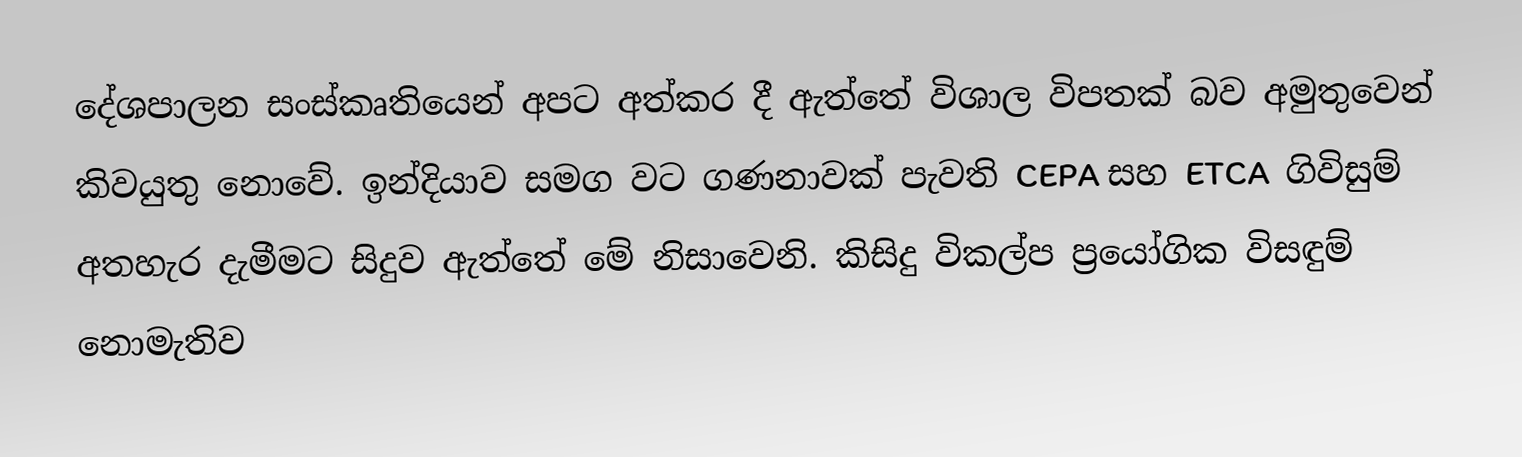දේශපාලන සංස්කෘතියෙන් අපට අත්කර දී ඇත්තේ විශාල විපතක් බව අමුතුවෙන් කිවයුතු නොවේ. ඉන්දියාව සමග වට ගණනාවක් පැවති CEPA සහ ETCA  ගිවිසුම් අතහැර දැමීමට සිදුව ඇත්තේ මේ නිසාවෙනි. කිසිදු විකල්ප ප්‍රයෝගික විසඳුම් නොමැතිව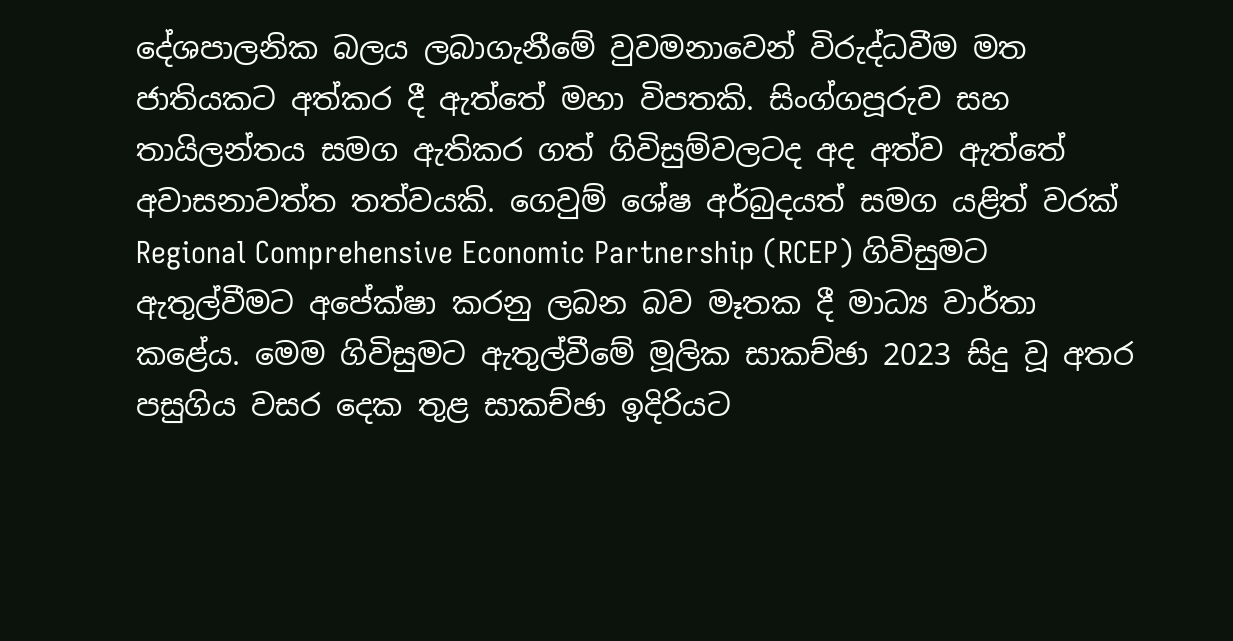දේශපාලනික බලය ලබාගැනීමේ වුවමනාවෙන් විරුද්ධවීම මත ජාතියකට අත්කර දී ඇත්තේ මහා විපතකි. සිංග්ගපූරුව සහ තායිලන්තය සමග ඇතිකර ගත් ගිවිසුම්වලටද අද අත්ව ඇත්තේ අවාසනාවත්ත තත්වයකි. ගෙවුම් ශේෂ අර්බුදයත් සමග යළිත් වරක් Regional Comprehensive Economic Partnership (RCEP) ගිවිසුමට ඇතුල්වීමට අපේක්ෂා කරනු ලබන බව මෑතක දී මාධ්‍ය වාර්තා කළේය. මෙම ගිවිසුමට ඇතුල්වීමේ මූලික සාකච්ඡා 2023 සිදු වූ අතර පසුගිය වසර දෙක තුළ සාකච්ඡා ඉදිරියට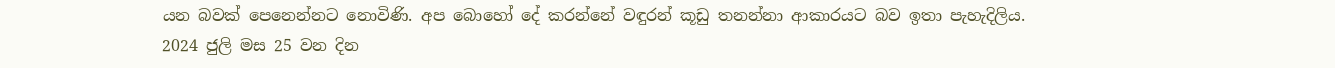යන බවක් පෙනෙන්නට නොවිණි. අප බොහෝ දේ කරන්නේ වඳුරන් කූඩු තනන්නා ආකාරයට බව ඉතා පැහැදිලිය.
2024 ජුලි මස 25 වන දින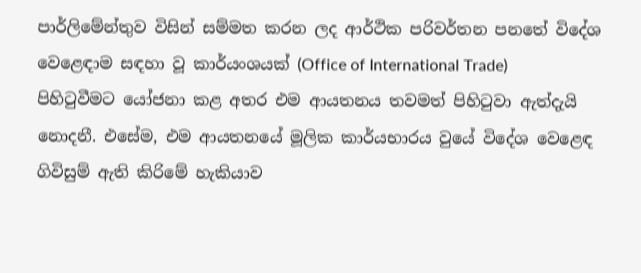පාර්ලිමේන්තුව විසින් සම්මත කරන ලද ආර්ථික පරිවර්තන පනතේ විදේශ වෙළෙඳාම සඳහා වූ කාර්යංශයක් (Office of International Trade)  පිහිටුවීමට යෝජනා කළ අතර එම ආයතනය තවමත් පිහිටුවා ඇත්දැයි නොදනී. එසේම, එම ආයතනයේ මූලික කාර්යභාරය වුයේ විදේශ වෙළෙඳ ගිවිසුම් ඇති කිරිමේ හැකියාව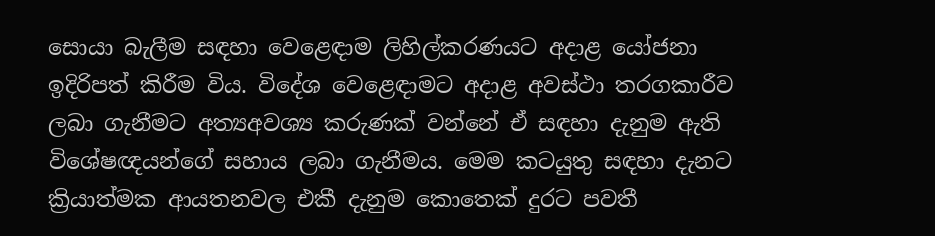සොයා බැලීම සඳහා වෙළෙඳාම ලිහිල්කරණයට අදාළ යෝජනා ඉදිරිපත් කිරීම විය. විදේශ වෙළෙඳාමට අදාළ අවස්ථා තරගකාරීව ලබා ගැනීමට අත්‍යඅවශ්‍ය කරුණක් වන්නේ ඒ සඳහා දැනුම ඇති විශේෂඥයන්ගේ සහාය ලබා ගැනීමය. මෙම කටයුතු සඳහා දැනට ක්‍රියාත්මක ආයතනවල එකී දැනුම කොතෙක් දුරට පවතී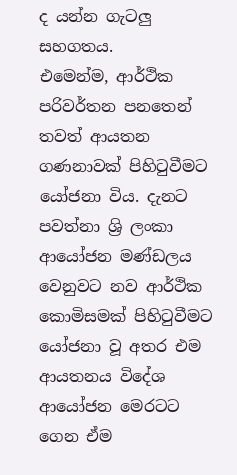ද යන්න ගැටලු‍ සහගතය.
එමෙන්ම, ආර්ථික පරිවර්තන පනතෙන් තවත් ආයතන ගණනාවක් පිහිටුවීමට යෝජනා විය. දැනට පවත්නා ශ්‍රි ලංකා ආයෝජන මණ්ඩලය වෙනුවට නව ආර්ථික කොමිසමක් පිහිටුවීමට යෝජනා වූ අතර එම ආයතනය විදේශ ආයෝජන මෙරටට ගෙන ඒම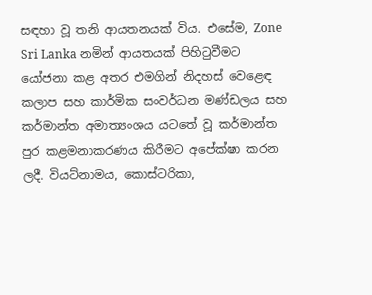සඳහා වූ තනි ආයතනයක් විය. එසේම, Zone Sri Lanka නමින් ආයතයක් පිහිටුවීමට යෝජනා කළ අතර එමගින් නිදහස් වෙළෙඳ කලාප සහ කාර්මික සංවර්ධන මණ්ඩලය සහ කර්මාන්ත අමාත්‍යංශය යටතේ වූ කර්මාන්ත පුර කළමනාකරණය කිරීමට අපේක්ෂා කරන ලදී. වියට්නාමය, කොස්ටරිකා,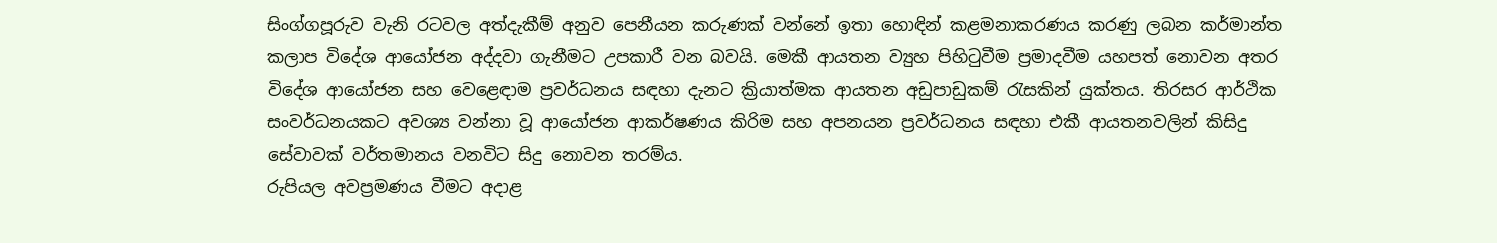සිංග්ගපූරුව වැනි රටවල අත්දැකීම් අනුව පෙනීයන කරුණක් වන්නේ ඉතා හොඳින් කළමනාකරණය කරණු ලබන කර්මාන්ත කලාප විදේශ ආයෝජන අද්දවා ගැනීමට උපකාරී වන බවයි. මෙකී ආයතන ව්‍යුහ පිහිටුවීම ප්‍රමාදවීම යහපත් නොවන අතර විදේශ ආයෝජන සහ වෙළෙඳාම ප්‍රවර්ධනය සඳහා දැනට ක්‍රියාත්මක ආයතන අඩුපාඩුකම් රැසකින් යුක්තය. තිරසර ආර්ථික සංවර්ධනයකට අවශ්‍ය වන්නා වූ ආයෝජන ආකර්ෂණය කිරිම සහ අපනයන ප්‍රවර්ධනය සඳහා එකී ආයතනවලින් කිසිදු සේවාවක් වර්තමානය වනවිට සිදු නොවන තරම්ය.
රුපියල අවප්‍රමණය වීමට අදාළ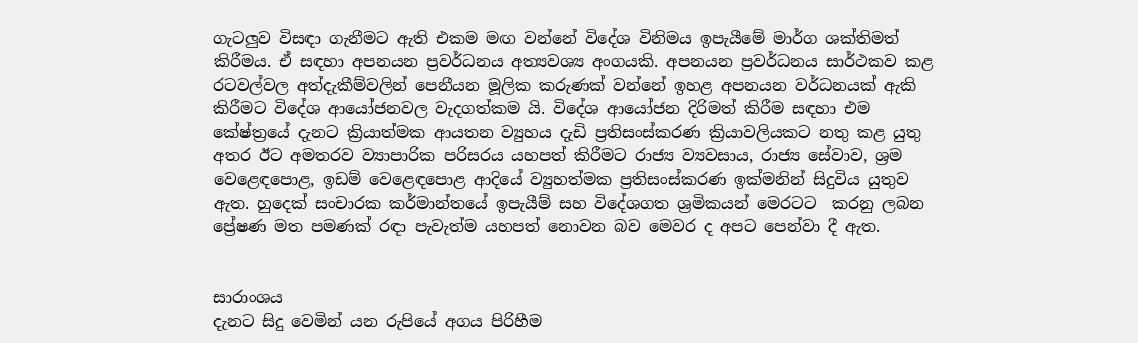ගැටලු‍ව විසඳා ගැනීමට ඇති එකම මඟ වන්නේ විදේශ විනිමය ඉපැයීමේ මාර්ග ශක්තිමත් කිරීමය. ඒ සඳහා අපනයන ප්‍රවර්ධනය අත්‍යවශ්‍ය අංගයකි. අපනයන ප්‍රවර්ධනය සාර්ථකව කළ රටවල්වල අත්දැකීම්වලින් පෙනීයන මූලික කරුණක් වන්නේ ඉහළ අපනයන වර්ධනයක් ඇකි කිරීමට විදේශ ආයෝජනවල වැදගත්කම යි. විදේශ ආයෝජන දිරිමත් කිරීම සඳහා එම කේෂ්ත්‍රයේ දැනට ක්‍රියාත්මක ආයතන ව්‍යුහය දැඩි ප්‍රතිසංස්කරණ ක්‍රියාවලියකට නතු කළ යුතු අතර ඊට අමතරව ව්‍යාපාරික පරිසරය යහපත් කිරීමට රාජ්‍ය ව්‍යවසාය, රාජ්‍ය සේවාව, ශ්‍රම වෙළෙඳපොළ, ඉඩම් වෙළෙඳපොළ ආදියේ ව්‍යුහත්මක ප්‍රතිසංස්කරණ ඉක්මනින් සිදුවිය යුතුව ඇත. හුදෙක් සංචාරක කර්මාන්තයේ ඉපැයීම් සහ විදේශගත ශ්‍රමිකයන් මෙරටට  කරනු ලබන ප්‍රේෂණ මත පමණක් රඳා පැවැත්ම යහපත් නොවන බව මෙවර ද අපට පෙන්වා දී ඇත.


සාරාංශය
දැනට සිදු වෙමින් යන රුපියේ අගය පිරිහීම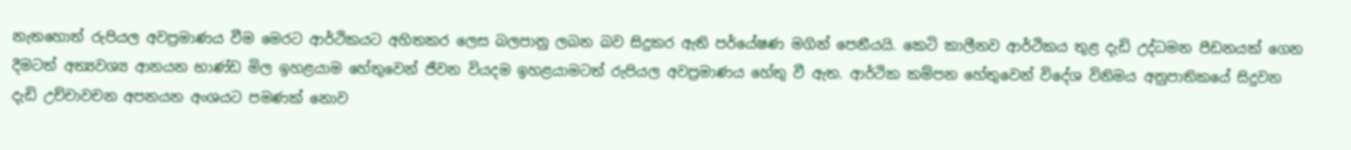නැතහොත් රුපියල අවප්‍රමාණය වීම මෙරට ආර්ථිකයට අහිතකර ලෙස බලපානු ලබන බව සිදුකර ඇති පර්යේෂණ මගින් පෙනීයයි. කෙටි කාලීනව ආර්ථිකය තුළ දැඩි උද්ධමන පීඩනයක් ගෙන දීමටත් අත්‍යවශ්‍ය ආනයන භාණ්ඩ මිල ඉහළයාම හේතුවෙන් ජීවන වියදම ඉහළයාමටත් රුපියල අවප්‍රමාණය හේතු වී ඇත. ආර්ථික කම්පන හේතුවෙන් විදේශ විනිමය අනුපාතිකයේ සිදුවන දැඩි උච්චාවචන අපනයන අංශයට පමණක් නොව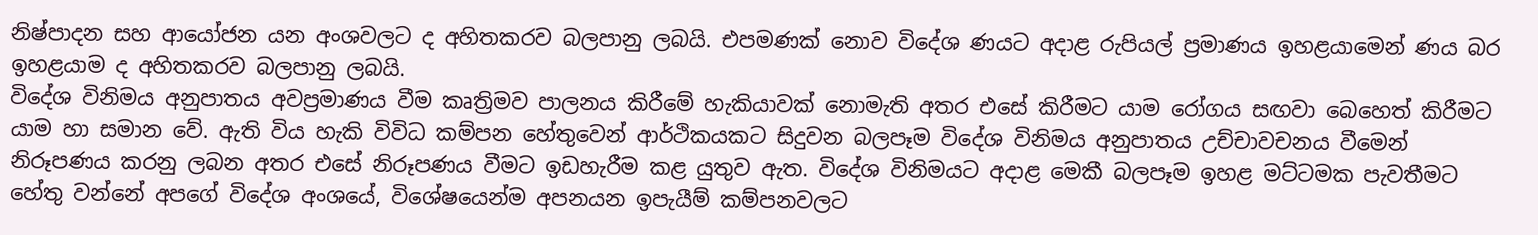නිෂ්පාදන සහ ආයෝජන යන අංශවලට ද අහිතකරව බලපානු ලබයි. එපමණක් නොව විදේශ ණයට අදාළ රුපියල් ප්‍රමාණය ඉහළයාමෙන් ණය බර ඉහළයාම ද අහිතකරව බලපානු ලබයි.
විදේශ විනිමය අනුපාතය අවප්‍රමාණය වීම කෘත්‍රිමව පාලනය කිරීමේ හැකියාවක් නොමැති අතර එසේ කිරීමට යාම රෝගය සඟවා බෙහෙත් කිරීමට යාම හා සමාන වේ. ඇති විය හැකි විවිධ කම්පන හේතුවෙන් ආර්ථිකයකට සිදුවන බලපෑම විදේශ විනිමය අනුපාතය උච්චාවචනය වීමෙන් නිරූපණය කරනු ලබන අතර එසේ නිරූපණය වීමට ඉඩහැරීම කළ යුතුව ඇත. විදේශ විනිමයට අදාළ මෙකී බලපෑම ඉහළ මට්ටමක පැවතීමට හේතු වන්නේ අපගේ විදේශ අංශයේ, විශේෂයෙන්ම අපනයන ඉපැයීම් කම්පනවලට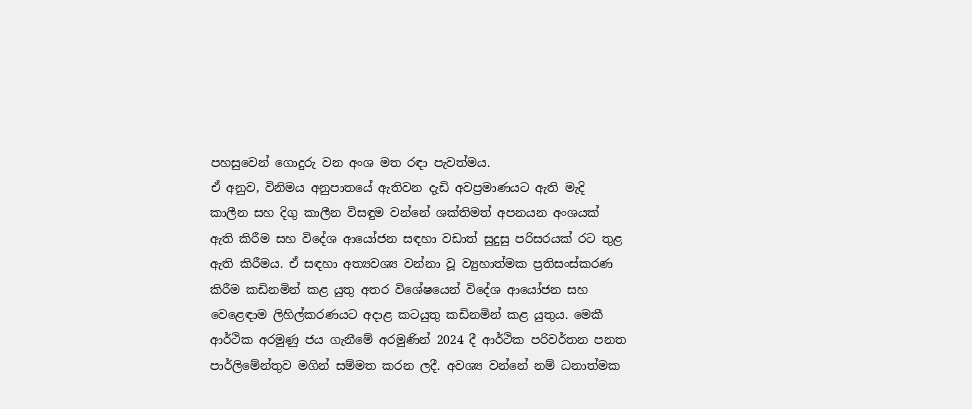පහසුවෙන් ගොදුරු වන අංශ මත රඳ‌ා පැවත්මය.
ඒ අනුව, විනිමය අනුපාතයේ ඇතිවන දැඩි අවප්‍රමාණයට ඇති මැදි කාලීන සහ දිගු කාලීන විසඳුම වන්නේ ශක්තිමත් අපනයන අංශයක් ඇති කිරීම සහ විදේශ ආයෝජන සඳහා වඩාත් සුදුසු පරිසරයක් රට තුළ ඇති කිරීමය. ඒ සඳහා අත්‍යවශ්‍ය වන්නා වූ ව්‍යුහාත්මක ප්‍රතිසංස්කරණ කිරීම කඩිනමින් කළ යුතු අතර විශේෂයෙන් විදේශ ආයෝජන සහ වෙළෙඳාම ලිහිල්කරණයට අදාළ කටයුතු කඩිනමින් කළ යුතුය. මෙකී ආර්ථික අරමුණු ජය ගැනීමේ අරමුණින් 2024 දී ආර්ථික පරිවර්තන පනත පාර්ලිමේන්තුව මගින් සම්මත කරන ලදී. අවශ්‍ය වන්නේ නම් ධනාත්මක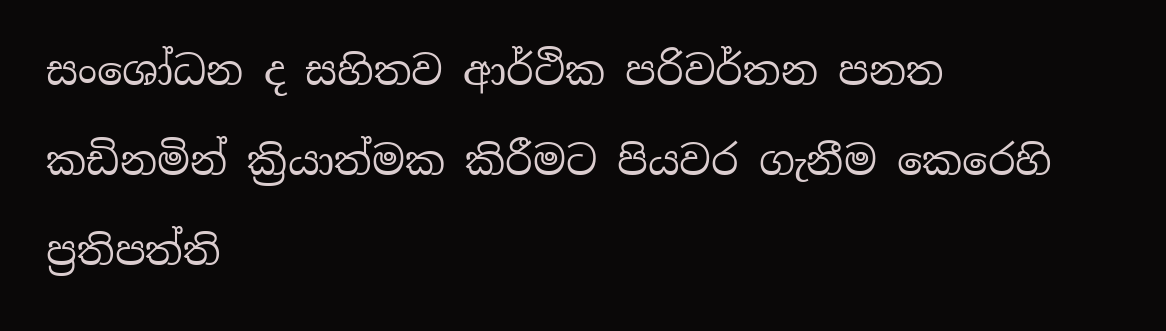සංශෝධන ද සහිතව ආර්ථික පරිවර්තන පනත කඩිනමින් ක්‍රියාත්මක කිරීමට පියවර ගැනීම කෙරෙහි ප්‍රතිපත්ති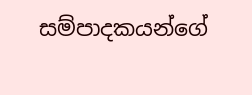සම්පාදකයන්ගේ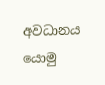අවධානය යොමු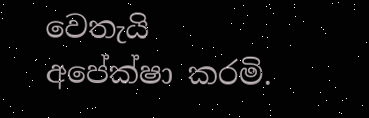වෙතැයි අපේක්ෂා කරමි.